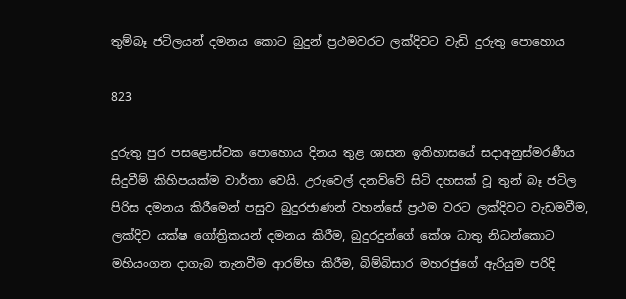තුම්බෑ ජටිලයන් දමනය කොට බුදුන් ප්‍රථමවරට ලක්දිවට වැඩි දුරුතු පොහොය

823

දුරුතු පුර පසළොස්වක පොහොය දිනය තුළ ශාසන ඉතිහාසයේ සදාඅනුස්මරණීය සිදුවීම් කිහිපයක්ම වාර්තා වෙයි. උරුවෙල් දනව්වේ සිටි දහසක් වූ තුන් බෑ ජටිල පිරිස දමනය කිරීමෙන් පසුව බුදුරජාණන් වහන්සේ ප්‍රථම වරට ලක්දිවට වැඩමවීම, ලක්දිව යක්ෂ ගෝත්‍රිකයන් දමනය කිරීම, බුදුරදුන්ගේ කේශ ධාතු නිධන්කොට මහියංගන දාගැබ තැනවීම ආරම්භ කිරීම, බිම්බිසාර මහරජුගේ ඇරියුම පරිදි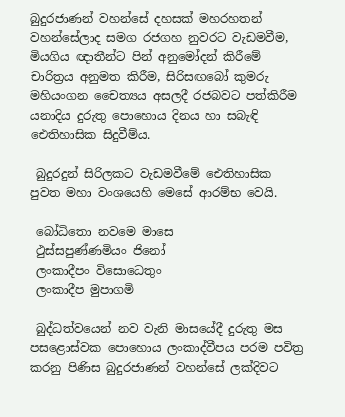බුදුරජාණන් වහන්සේ දහසක් මහරහතන් වහන්සේලාද සමග රජගහ නුවරට වැඩමවීම, මියගිය ඥාතීන්ට පින් අනුමෝදන් කිරීමේ චාරිත්‍රය අනුමත කිරීම, සිරිසඟබෝ කුමරු මහියංගන චෛත්‍යය අසලදී රජබවට පත්කිරීම යනාදිය දුරුතු පොහොය දිනය හා සබැඳි ඓතිහාසික සිදුවීම්ය.

 බුදුරදුන් සිරිලකට වැඩමවීමේ ඓතිහාසික පුවත මහා වංශයෙහි මෙසේ ආරම්භ වෙයි.

 බෝධිතො නවමෙ මාසෙ
 ථුස්සපුණ්ණමියං ජිනෝ
 ලංකාදීපං විසොධෙතුං
 ලංකාදීප මුපාගමි

 බුද්ධත්වයෙන් නව වැනි මාසයේදී දුරුතු මස පසළොස්වක පොහොය ලංකාද්වීපය පරම පවිත්‍ර කරනු පිණිස බුදුරජාණන් වහන්සේ ලක්දිවට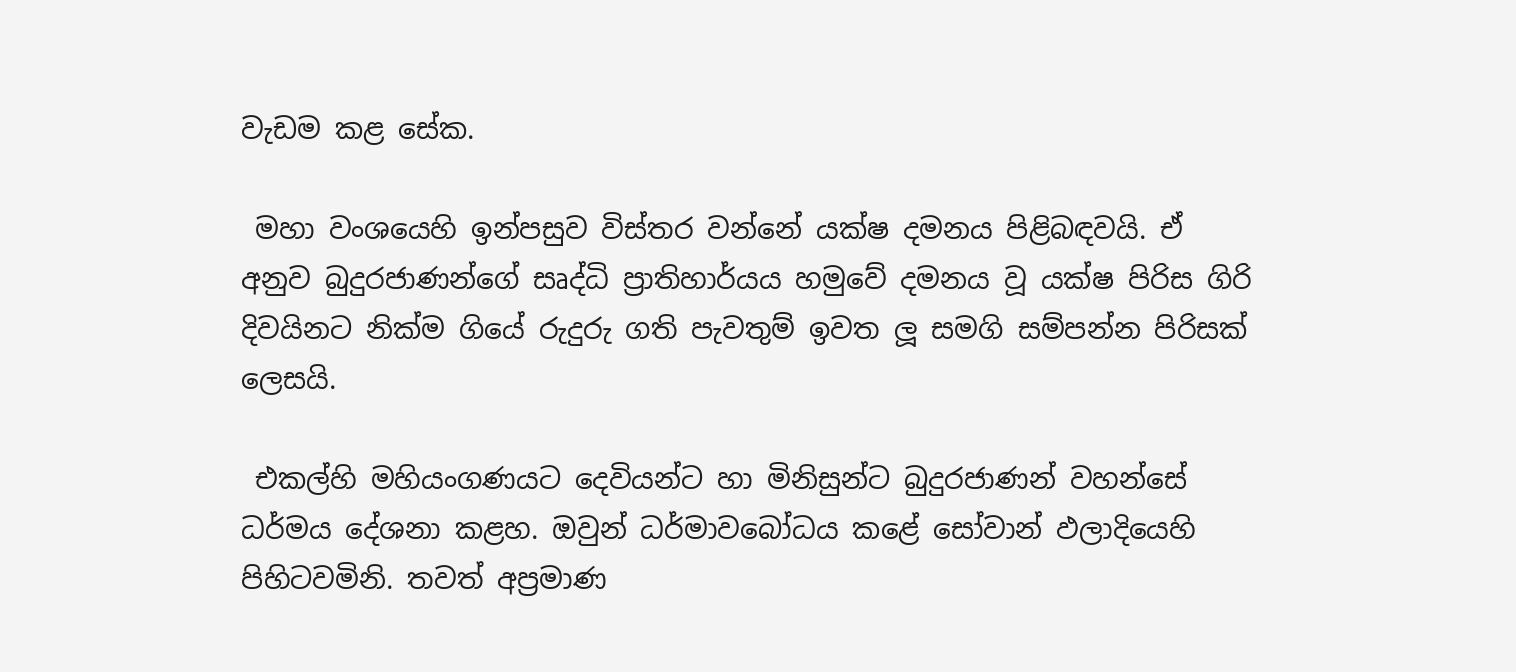වැඩම කළ සේක.

 මහා වංශයෙහි ඉන්පසුව විස්තර වන්නේ යක්ෂ දමනය පිළිබඳවයි. ඒ අනුව බුදුරජාණන්ගේ සෘද්ධි ප්‍රාතිහාර්යය හමුවේ දමනය වූ යක්ෂ පිරිස ගිරි දිවයිනට නික්ම ගියේ රුදුරු ගති පැවතුම් ඉවත ලූ සමගි සම්පන්න පිරිසක් ලෙසයි.

 එකල්හි මහියංගණයට දෙවියන්ට හා මිනිසුන්ට බුදුරජාණන් වහන්සේ ධර්මය දේශනා කළහ. ඔවුන් ධර්මාවබෝධය කළේ සෝවාන් ඵලාදියෙහි පිහිටවමිනි. තවත් අප්‍රමාණ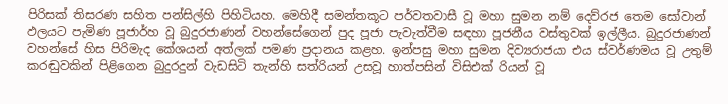පිරිසක් තිසරණ සහිත පන්සිල්හි පිහිටියහ. මෙහිදී සමන්තකූට පර්වතවාසී වූ මහා සුමන නම් දෙව්රජ තෙම සෝවාන් ඵලයට පැමිණ පූජාර්හ වූ බුදුරජාණන් වහන්සේගෙන් පුද පූජා පැවැත්වීම සඳහා පූජනීය වස්තුවක් ඉල්ලීය. බුදුරජාණන් වහන්සේ හිස පිරිමැද කේශයන් අත්ලක් පමණ ප්‍රදානය කළහ. ඉන්පසු මහා සුමන දිව්‍යරාජයා එය ස්වර්ණමය වූ උතුම් කරඬුවකින් පිළිගෙන බුදුරදුන් වැඩසිටි තැන්හි සත්රියන් උසවූ හාත්පසින් විසිඑක් රියන් වූ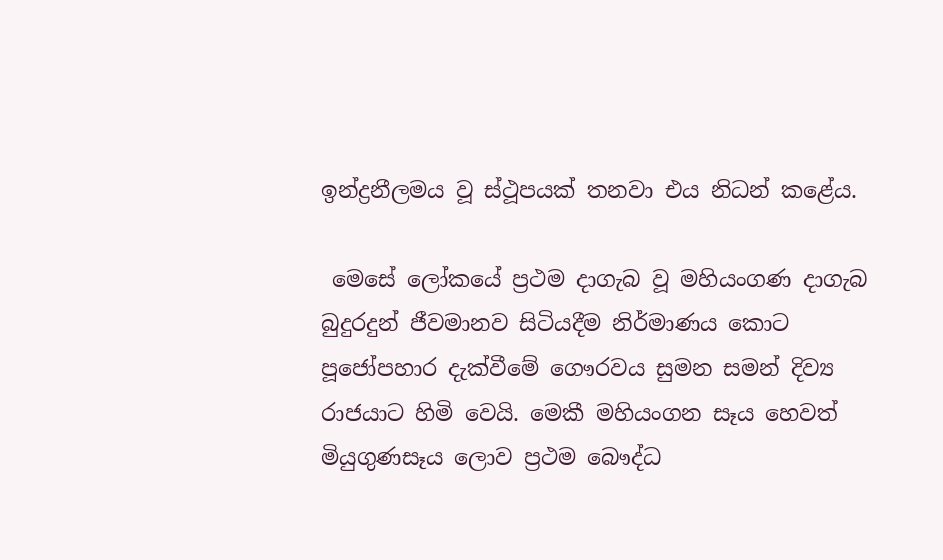ඉන්ද්‍රනීලමය වූ ස්ථූපයක් තනවා එය නිධන් කළේය.

 මෙසේ ලෝකයේ ප්‍රථම දාගැබ වූ මහියංගණ දාගැබ බුදුරදුන් ජීවමානව සිටියදීම නිර්මාණය කොට පූජෝපහාර දැක්වීමේ ගෞරවය සුමන සමන් දිව්‍ය රාජයාට හිමි වෙයි. මෙකී මහියංගන සෑය හෙවත් මියුගුණසෑය ලොව ප්‍රථම බෞද්ධ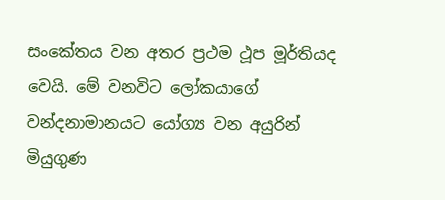සංකේතය වන අතර ප්‍රථම ථූප මූර්තියද වෙයි. මේ වනවිට ලෝකයාගේ වන්දනාමානයට යෝග්‍ය වන අයුරින් මියුගුණ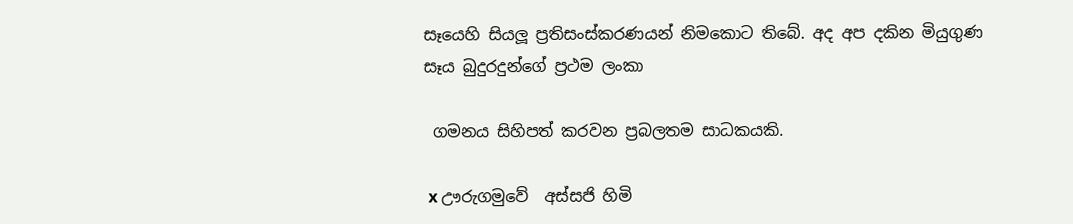සෑයෙහි සියලූ ප්‍රතිසංස්කරණයන් නිමකොට තිබේ. අද අප දකින මියුගුණ සෑය බුදුරදුන්ගේ ප්‍රථම ලංකා

 ගමනය සිහිපත් කරවන ප්‍රබලතම සාධකයකි.

 x ඌරුගමුවේ  අස්සජි හිමි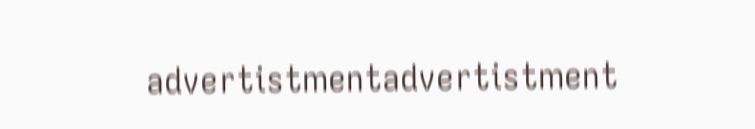advertistmentadvertistment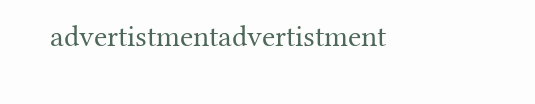advertistmentadvertistment